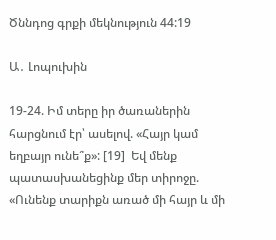Ծննդոց գրքի մեկնություն 44:19

Ա․ Լոպուխին

19-24. Իմ տերը իր ծառաներին հարցնում էր՝ ասելով. «Հայր կամ եղբայր ունե՞ք»: [19]  Եվ մենք պատասխանեցինք մեր տիրոջը. «Ունենք տարիքն առած մի հայր և մի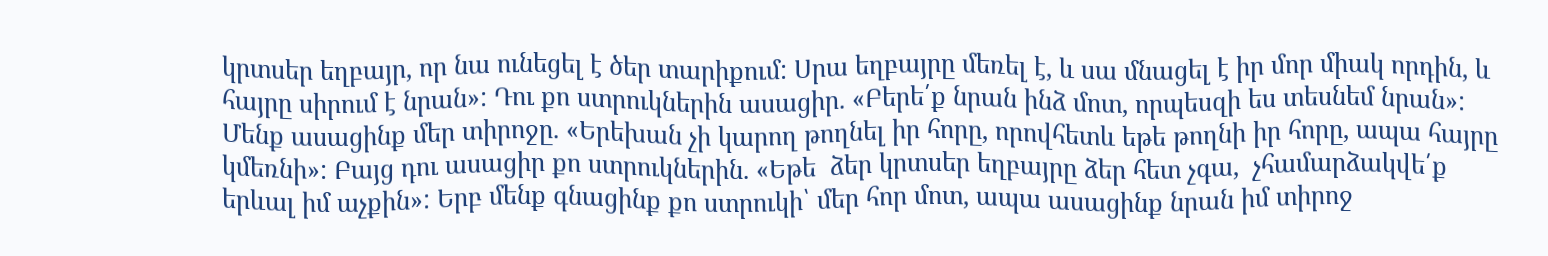կրտսեր եղբայր, որ նա ունեցել է ծեր տարիքում: Սրա եղբայրը մեռել է, և սա մնացել է իր մոր միակ որդին, և հայրը սիրում է նրան»: Դու քո ստրուկներին ասացիր. «Բերե՛ք նրան ինձ մոտ, որպեսզի ես տեսնեմ նրան»: Մենք ասացինք մեր տիրոջը. «Երեխան չի կարող թողնել իր հորը, որովհետև եթե թողնի իր հորը, ապա հայրը կմեռնի»: Բայց դու ասացիր քո ստրուկներին. «Եթե  ձեր կրտսեր եղբայրը ձեր հետ չգա,  չհամարձակվե՛ք երևալ իմ աչքին»: Երբ մենք գնացինք քո ստրուկի՝ մեր հոր մոտ, ապա ասացինք նրան իմ տիրոջ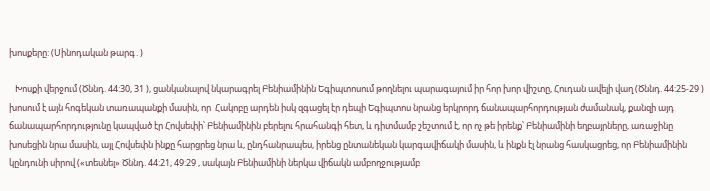խոսքերը: (Սինոդական թարգ․)

   Խոսքի վերջում (Ծննդ. 44:30, 31 ), ցանկանալով նկարագրել Բենիամինին Եգիպտոսում թողնելու պարագայում իր հոր խոր վիշտը, Հուդան ավելի վաղ (Ծննդ. 44:25-29 ) խոսում է այն հոգեկան տառապանքի մասին, որ  Հակոբը արդեն իսկ զգացել էր դեպի Եգիպտոս նրանց երկրորդ ճանապարհորդության ժամանակ, քանզի այդ ճանապարհորդությունը կապված էր Հովսեփի՝ Բենիամինին բերելու հրահանգի հետ, և դիտմամբ շեշտում է, որ ոչ թե իրենք՝ Բենիամինի եղբայրները, առաջինը խոսեցին նրա մասին, այլ Հովսեփն ինքը հարցրեց նրա և, ընդհանրապես, իրենց ընտանեկան կարգավիճակի մասին, և ինքն էլ նրանց հասկացրեց, որ Բենիամինին կընդունի սիրով («տեսնել» Ծննդ. 44:21, 49:29 , սակայն Բենիամինի ներկա վիճակն ամբողջությամբ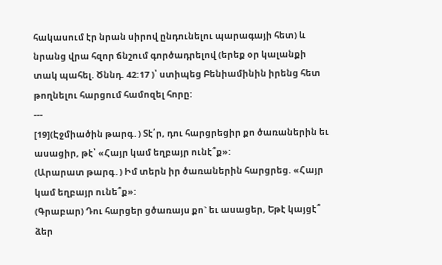հակասում էր նրան սիրով ընդունելու պարագայի հետ) և նրանց վրա հզոր ճնշում գործադրելով (երեք օր կալանքի տակ պահել. Ծննդ. 42:17 )՝ ստիպեց Բենիամինին իրենց հետ թողնելու հարցում համոզել հորը:
---
[19](Էջմիածին թարգ․) Տէ՛ր, դու հարցրեցիր քո ծառաներին եւ ասացիր, թէ՝ «Հայր կամ եղբայր ունէ՞ք»:
(Արարատ թարգ․) Իմ տերն իր ծառաներին հարցրեց. «Հայր կամ եղբայր ունե՞ք»:
(Գրաբար) Դու հարցեր ցծառայս քո` եւ ասացեր, Եթէ կայցէ՞ ձեր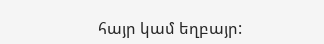հայր կամ եղբայր: